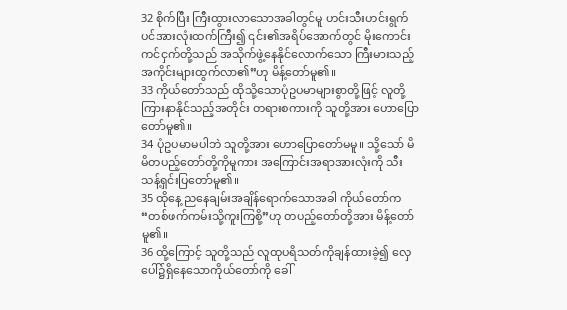32 စိုက်ပြီး ကြီးထွားလာသောအခါတွင်မူ ဟင်းသီးဟင်းရွက်ပင်အားလုံးထက်ကြီး၍ ၎င်း၏အရိပ်အောက်တွင် မိုးကောင်းကင်ငှက်တို့သည် အသိုက်ဖွဲ့နေနိုင်လောက်သော ကြီးမားသည့်အကိုင်းများထွက်လာ၏”ဟု မိန့်တော်မူ၏။
33 ကိုယ်တော်သည် ထိုသို့သောပုံဥပမာများစွာတို့ဖြင့် လူတို့ကြားနာနိုင်သည့်အတိုင်း တရားစကားကို သူတို့အား ဟောပြောတော်မူ၏။
34 ပုံဥပမာမပါဘဲ သူတို့အား ဟောပြောတော်မမူ။ သို့သော် မိမိတပည့်တော်တို့ကိုမူကား အကြောင်းအရာအားလုံးကို သီးသန့်ရှင်းပြတော်မူ၏။
35 ထိုနေ့ ညနေချမ်းအချိန်ရောက်သောအခါ ကိုယ်တော်က “တစ်ဖက်ကမ်းသို့ကူးကြစို့”ဟု တပည့်တော်တို့အား မိန့်တော်မူ၏။
36 ထို့ကြောင့် သူတို့သည် လူထုပရိသတ်ကိုချန်ထားခဲ့၍ လှေပေါ်၌ရှိနေသောကိုယ်တော်ကို ခေါ်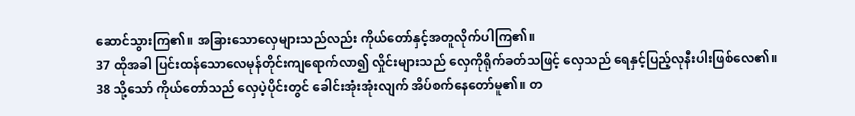ဆောင်သွားကြ၏။ အခြားသောလှေများသည်လည်း ကိုယ်တော်နှင့်အတူလိုက်ပါကြ၏။
37 ထိုအခါ ပြင်းထန်သောလေမုန်တိုင်းကျရောက်လာ၍ လှိုင်းများသည် လှေကိုရိုက်ခတ်သဖြင့် လှေသည် ရေနှင့်ပြည့်လုနီးပါးဖြစ်လေ၏။
38 သို့သော် ကိုယ်တော်သည် လှေပဲ့ပိုင်းတွင် ခေါင်းအုံးအုံးလျက် အိပ်စက်နေတော်မူ၏။ တ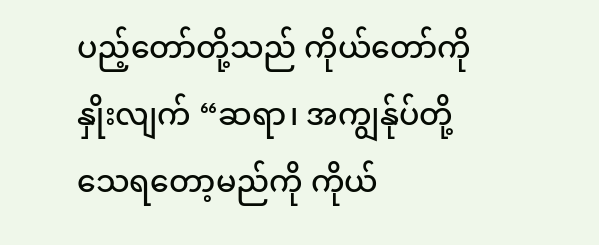ပည့်တော်တို့သည် ကိုယ်တော်ကိုနှိုးလျက် “ဆရာ၊ အကျွန်ုပ်တို့သေရတော့မည်ကို ကိုယ်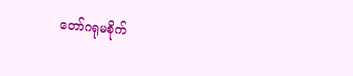တော်ဂရုမစိုက်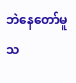ဘဲနေတော်မူသ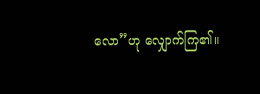လော”ဟု လျှောက်ကြ၏။